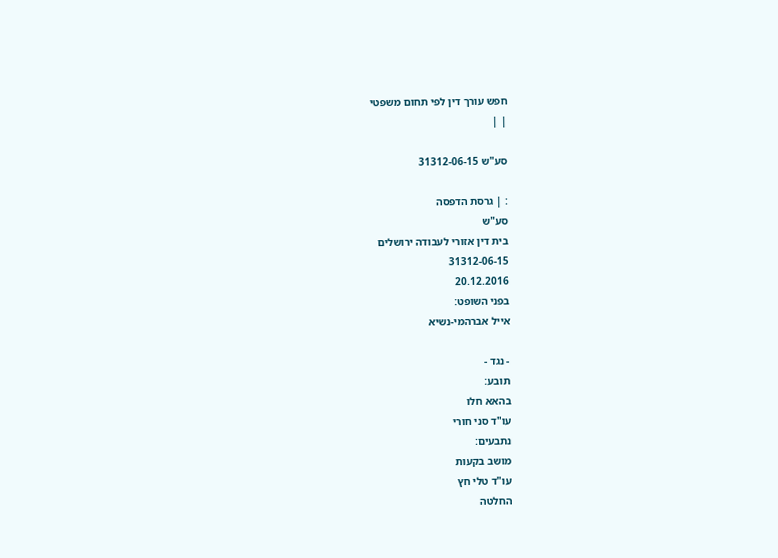חפש עורך דין לפי תחום משפטי
| |

סע"ש 31312-06-15

: | גרסת הדפסה
סע"ש
בית דין אזורי לעבודה ירושלים
31312-06-15
20.12.2016
בפני השופט:
אייל אברהמי-נשיא

- נגד -
תובע:
בהאא חלו
עו"ד סני חורי
נתבעים:
מושב בקעות
עו"ד טלי חץ
החלטה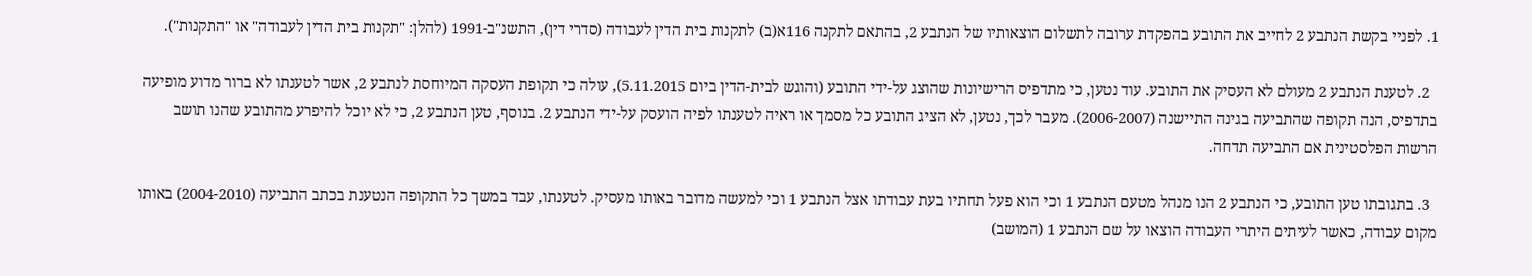1. לפניי בקשת הנתבע 2 לחייב את התובע בהפקדת ערובה לתשלום הוצאותיו של הנתבע 2, בהתאם לתקנה 116א(ב) לתקנות בית הדין לעבודה (סדרי דין), התשנ"ב-1991 (להלן: "תקנות בית הדין לעבודה" או "התקנות").

  2. לטענת הנתבע 2 מעולם לא העסיק את התובע. עוד נטען, כי מתדפיס הרישיונות שהוצג על-ידי התובע (והוגש לבית-הדין ביום 5.11.2015), עולה כי תקופת העסקה המיוחסת לנתבע 2, אשר לטענתו לא ברור מדוע מופיעה בתדפיס, הנה תקופה שהתביעה בגינה התיישנה (2006-2007). מעבר לכך, נטען, לא הציג התובע כל מסמך או ראיה לטענתו לפיה הועסק על-ידי הנתבע 2. בנוסף, טען הנתבע 2, כי לא יוכל להיפרע מהתובע שהנו תושב הרשות הפלסטינית אם התביעה תדחה.

  3. בתגובתו טען התובע, כי הנתבע 2 הנו מנהל מטעם הנתבע 1 וכי הוא פעל תחתיו בעת עבודתו אצל הנתבע 1 וכי למעשה מדובר באותו מעסיק. לטענתו, עבד במשך כל התקופה הנטענת בכתב התביעה (2004-2010) באותו מקום עבודה, כאשר לעיתים היתרי העבודה הוצאו על שם הנתבע 1 (המושב)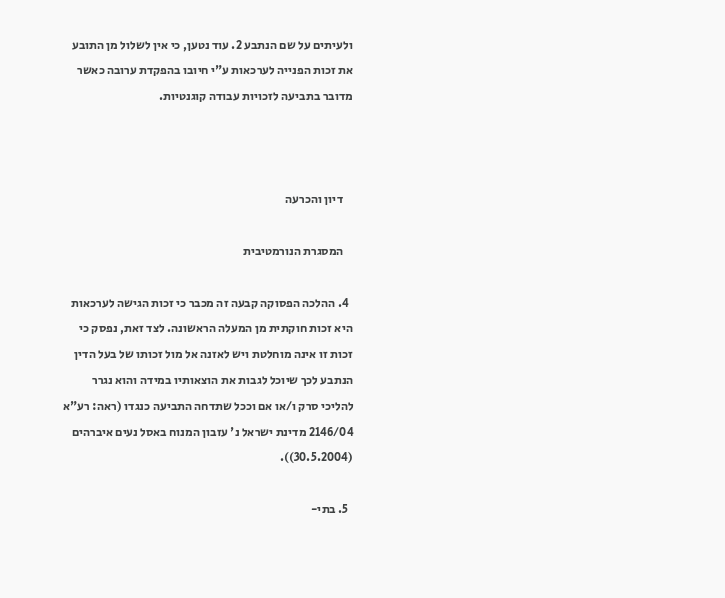ולעיתים על שם הנתבע 2. עוד נטען, כי אין לשלול מן התובע את זכות הפנייה לערכאות ע"י חיובו בהפקדת ערובה כאשר מדובר בתביעה לזכויות עבודה קוגנטיות.



    דיון והכרעה

    המסגרת הנורמטיבית

  4. ההלכה הפסוקה קבעה זה מכבר כי זכות הגישה לערכאות היא זכות חוקתית מן המעלה הראשונה. לצד זאת, נפסק כי זכות זו אינה מוחלטת ויש לאזנה אל מול זכותו של בעל הדין הנתבע לכך שיוכל לגבות את הוצאותיו במידה והוא נגרר להליכי סרק ו/או אם וככל שתדחה התביעה כנגדו (ראה: רע"א 2146/04 מדינת ישראל נ' עזבון המנוח באסל נעים איברהים (30.5.2004)).

  5. בתי-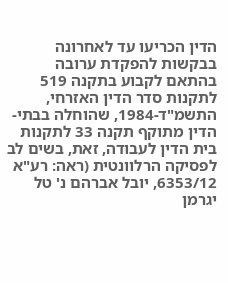הדין הכריעו עד לאחרונה בבקשות להפקדת ערובה בהתאם לקבוע בתקנה 519 לתקנות סדר הדין האזרחי, התשמ"ד-1984, שהוחלה בבתי-הדין מתוקף תקנה 33 לתקנות בית הדין לעבודה, זאת, בשים לב לפסיקה הרלוונטית (ראה: רע"א 6353/12, יובל אברהם נ' טל יגרמן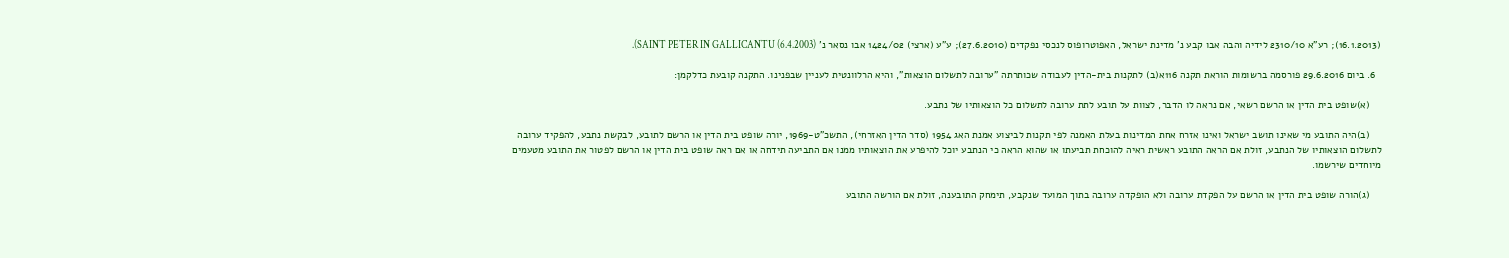(16.1.2013); רע"א 2310/10 לידיה והבה אבו קבע נ' מדינת ישראל, האפוטרופוס לנכסי נפקדים (27.6.2010); ע"ע (ארצי) 1424/02 אבו נסאר נ' SAINT PETER IN GALLICANTU (6.4.2003)).

  6. ביום 29.6.2016 פורסמה ברשומות הוראת תקנה 116א(ב) לתקנות בית-הדין לעבודה שכותרתה "ערובה לתשלום הוצאות", והיא הרלוונטית לעניין שבפנינו. התקנה קובעת כדלקמן:

    (א)שופט בית הדין או הרשם רשאי, אם נראה לו הדבר, לצוות על תובע לתת ערובה לתשלום כל הוצאותיו של נתבע.

    (ב)היה התובע מי שאינו תושב ישראל ואינו אזרח אחת המדינות בעלת האמנה לפי תקנות לביצוע אמנת האג 1954 (סדר הדין האזרחי), התשכ"ט-1969, יורה שופט בית הדין או הרשם לתובע, לבקשת נתבע, להפקיד ערובה לתשלום הוצאותיו של הנתבע, זולת אם הראה התובע ראשית ראיה להוכחת תביעתו או שהוא הראה כי הנתבע יוכל להיפרע את הוצאותיו ממנו אם התביעה תידחה או אם ראה שופט בית הדין או הרשם לפטור את התובע מטעמים מיוחדים שירשמו.

    (ג)הורה שופט בית הדין או הרשם על הפקדת ערובה ולא הופקדה ערובה בתוך המועד שנקבע, תימחק התובענה, זולת אם הורשה התובע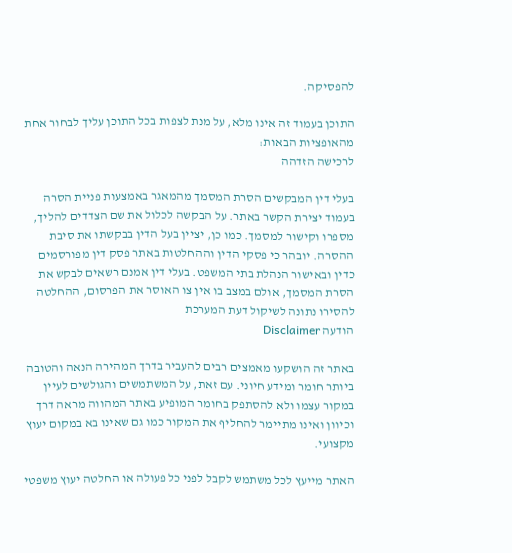להפסיקה.

התוכן בעמוד זה אינו מלא, על מנת לצפות בכל התוכן עליך לבחור אחת מהאופציות הבאות:
לרכישה הזדהה

בעלי דין המבקשים הסרת המסמך מהמאגר באמצעות פניית הסרה בעמוד יצירת הקשר באתר. על הבקשה לכלול את שם הצדדים להליך, מספרו וקישור למסמך. כמו כן, יציין בעל הדין בבקשתו את סיבת ההסרה. יובהר כי פסקי הדין וההחלטות באתר פסק דין מפורסמים כדין ובאישור הנהלת בתי המשפט. בעלי דין אמנם רשאים לבקש את הסרת המסמך, אולם במצב בו אין צו האוסר את הפרסום, ההחלטה להסירו נתונה לשיקול דעת המערכת
הודעה Disclaimer

באתר זה הושקעו מאמצים רבים להעביר בדרך המהירה הנאה והטובה ביותר חומר ומידע חיוני. עם זאת, על המשתמשים והגולשים לעיין במקור עצמו ולא להסתפק בחומר המופיע באתר המהווה מראה דרך וכיוון ואינו מתיימר להחליף את המקור כמו גם שאינו בא במקום יעוץ מקצועי.

האתר מייעץ לכל משתמש לקבל לפני כל פעולה או החלטה יעוץ משפטי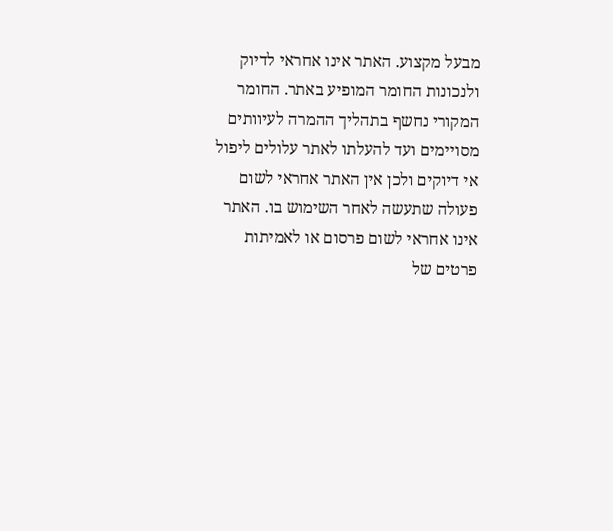מבעל מקצוע. האתר אינו אחראי לדיוק ולנכונות החומר המופיע באתר. החומר המקורי נחשף בתהליך ההמרה לעיוותים מסויימים ועד להעלתו לאתר עלולים ליפול אי דיוקים ולכן אין האתר אחראי לשום פעולה שתעשה לאחר השימוש בו. האתר אינו אחראי לשום פרסום או לאמיתות פרטים של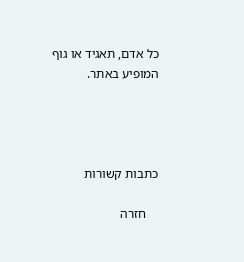כל אדם, תאגיד או גוף המופיע באתר.




כתבות קשורות

    חזרה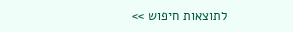לתוצאות חיפוש >>